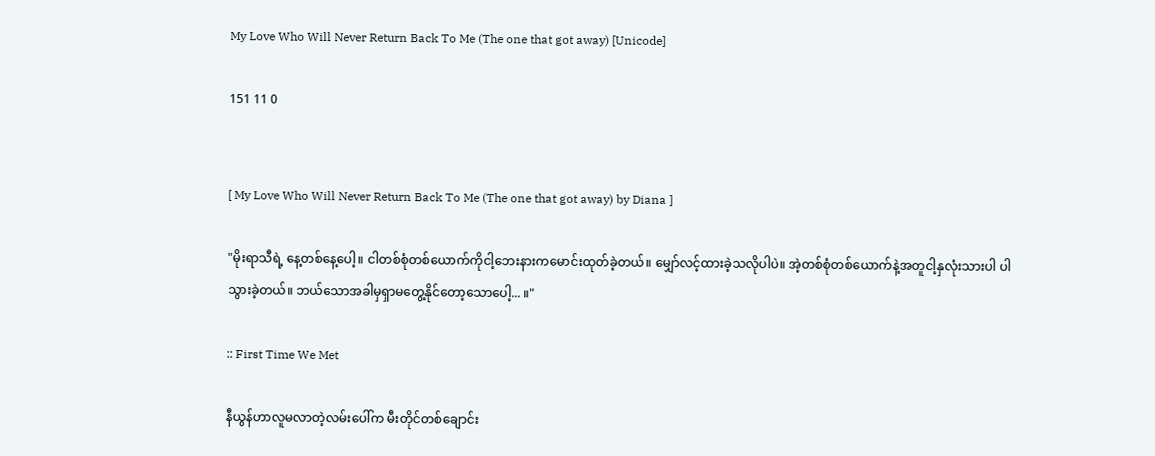My Love Who Will Never Return Back To Me (The one that got away) [Unicode]

151 11 0


[ My Love Who Will Never Return Back To Me (The one that got away) by Diana ]

"မိုးရာသီရဲ့ နေ့တစ်နေ့ပေါ့။ ငါတစ်စုံတစ်ယောက်ကိုငါ့ဘေးနားကမောင်းထုတ်ခဲ့တယ်။ မျှော်လင့်ထားခဲ့သလိုပါပဲ။ အဲ့တစ်စုံတစ်ယောက်နဲ့အတူငါ့နှလုံးသားပါ ပါသွားခဲ့တယ်။ ဘယ်သောအခါမှရှာမတွေ့နိုင်တော့သောပေါ့... ။"

:: First Time We Met

နီယွန်ဟာလူမလာတဲ့လမ်းပေါ်က မီးတိုင်တစ်ချောင်း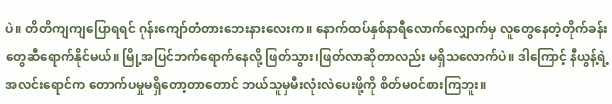ပဲ။ တိတိကျကျပြောရရင် ဂုန်းကျော်တံတားဘေးနားလေးက။ နောက်ထပ်နှစ်နာရီလောက်လျှောက်မှ လူတွေနေတဲ့တိုက်ခန်းတွေဆီရောက်နိုင်မယ်။ မြို့အပြင်ဘက်ရောက်နေလို့ ဖြတ်သွား၊ဖြတ်လာဆိုတာလည်း မရှိသလောက်ပဲ။ ဒါကြောင့် နီယွန့်ရဲ့အလင်းရောင်က တောက်ပမှုမရှိတော့တာတောင် ဘယ်သူမှမီးလုံးလဲပေးဖို့ကို စိတ်မ၀င်စားကြဘူး။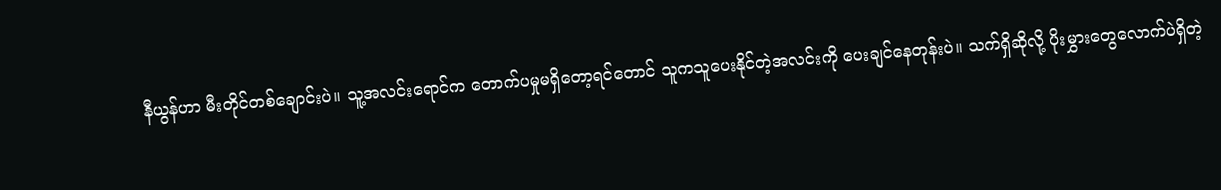နီယွန်ဟာ မီးတိုင်တစ်ချောင်းပဲ။ သူ့အလင်းရောင်က တောက်ပမှုမရှိတော့ရင်တောင် သူကသူပေးနိုင်တဲ့အလင်းကို ပေးချင်နေတုန်းပဲ။ သက်ရှိဆိုလို့ ပိုးမွှားတွေလောက်ပဲရှိတဲ့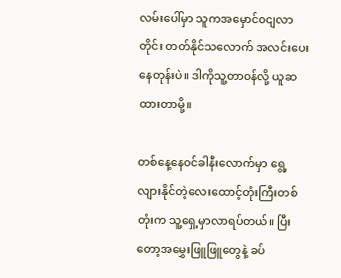လမ်းပေါ်မှာ သူကအမှောင်၀ငျလာတိုင်း တတ်နိုင်သလောက် အလင်းပေးနေတုန်းပဲ။ ဒါကိုသူ့တာ၀န်လို့ ယူဆထားတာမို့။

တစ်နေ့နေ၀င်ခါနီးလောက်မှာ ရွေ့လျားနိုင်တဲ့လေးထောင့်တုံးကြီးတစ်တုံးက သူ့ရှေ့မှာလာရပ်တယ်။ ပြီးတော့အမွှေးဖြူဖြူတွေနဲ့ ခပ်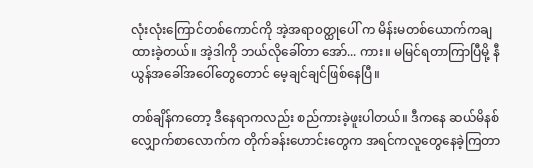လုံးလုံးကြောင်တစ်ကောင်ကို အဲ့အရာ၀တ္ထုပေါ် က မိန်းမတစ်ယောက်ကချထားခဲ့တယ်။ အဲ့ဒါကို ဘယ်လိုခေါ်တာ အော်... ကား။ မမြင်ရတာကြာပြီမို့ နီယွန်အခေါ်အဝေါ်တွေတောင် မေ့ချင်ချင်ဖြစ်နေပြီ။

တစ်ချိန်ကတော့ ဒီနေရာကလည်း စည်ကားခဲ့ဖူးပါတယ်။ ဒီကနေ ဆယ်မိနစ်လျှောက်စာလောက်က တိုက်ခန်းဟောင်းတွေက အရင်ကလူတွေနေခဲ့ကြတာ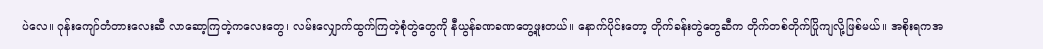ပဲလေ။ ဂုန်းကျော်တံတားလေးဆီ လာဆော့ကြတဲ့ကလေးတွေ၊ လမ်းလျှောက်ထွက်ကြတဲ့စုံတွဲတွေကို နီယွန်ခဏခဏတွေ့ဖူးတယ်။ နောက်ပိုင်းတော့ တိုက်ခန်းတွဲတွေဆီက တိုက်တစ်တိုက်ပြိုကျလို့ဖြစ်မယ်။ အစိုးရကအ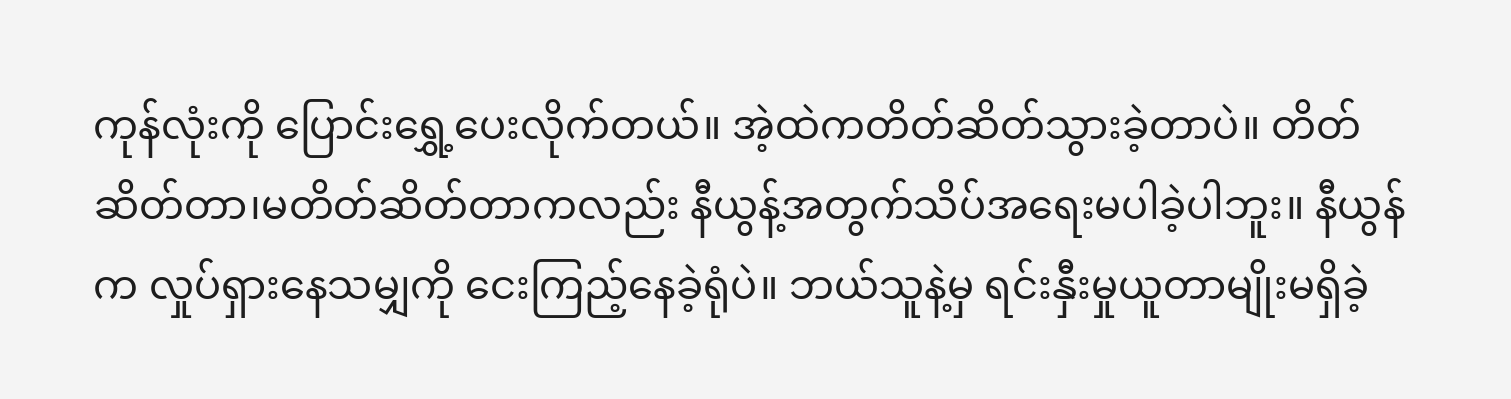ကုန်လုံးကို ပြောင်းရွှေ့ပေးလိုက်တယ်။ အဲ့ထဲကတိတ်ဆိတ်သွားခဲ့တာပဲ။ တိတ်ဆိတ်တာ၊မတိတ်ဆိတ်တာကလည်း နီယွန့်အတွက်သိပ်အရေးမပါခဲ့ပါဘူး။ နီယွန်က လှုပ်ရှားနေသမျှကို ငေးကြည့်နေခဲ့ရုံပဲ။ ဘယ်သူနဲ့မှ ရင်းနှီးမှုယူတာမျိုးမရှိခဲ့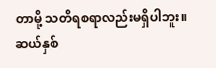တာမို့ သတိရစရာလည်းမရှိပါဘူး။ ဆယ်နှစ်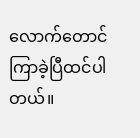လောက်တောင် ကြာခဲ့ပြီထင်ပါတယ်။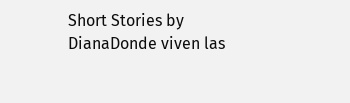Short Stories by DianaDonde viven las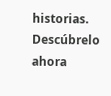historias. Descúbrelo ahora